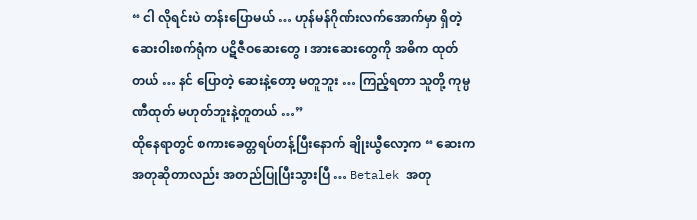“ ငါ လိုရင်းပဲ တန်းပြောမယ် … ဟုန်မန်ဂိုဏ်းလက်အောက်မှာ ရှိတဲ့ ဆေးဝါးစက်ရုံက ပဋိဇီဝဆေးတွေ ၊ အားဆေးတွေကို အဓိက ထုတ်တယ် … နင် ပြောတဲ့ ဆေးနဲ့တော့ မတူဘူး … ကြည့်ရတာ သူတို့ ကုမ္ပဏီထုတ် မဟုတ်ဘူးနဲ့တူတယ် …”
ထိုနေရာတွင် စကားခေတ္တရပ်တန့်ပြီးနောက် ချိုးယွီလော့က “ ဆေးက အတုဆိုတာလည်း အတည်ပြုပြီးသွားပြီ … Betalek အတု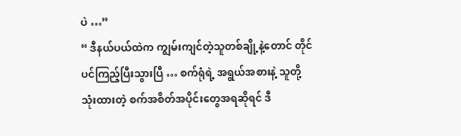ပဲ …”
“ ဒီနယ်ပယ်ထဲက ကျွမ်းကျင်တဲ့သူတစ်ချို့နဲ့တောင် တိုင်ပင်ကြည့်ပြီးသွားပြီ … စက်ရုံရဲ့ အရွယ်အစားနဲ့ သူတို့သုံးထားတဲ့ စက်အစိတ်အပိုင်းတွေအရဆိုရင် ဒီ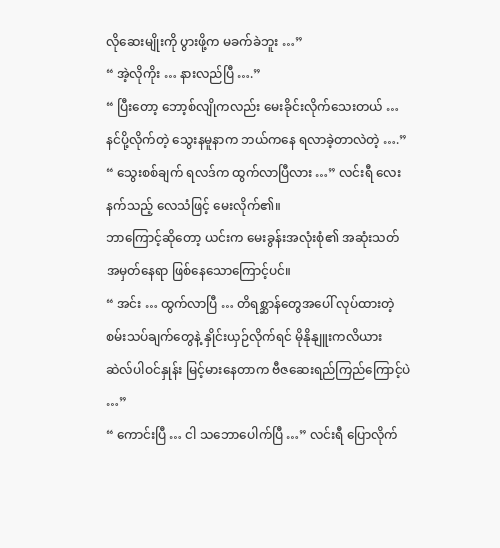လိုဆေးမျိုးကို ပွားဖို့က မခက်ခဲဘူး …”
“ အဲ့လိုကိုး … နားလည်ပြီ ….”
“ ပြီးတော့ ဘော့စ်လျိုကလည်း မေးခိုင်းလိုက်သေးတယ် … နင်ပို့လိုက်တဲ့ သွေးနမူနာက ဘယ်ကနေ ရလာခဲ့တာလဲတဲ့ ….”
“ သွေးစစ်ချက် ရလဒ်က ထွက်လာပြီလား …” လင်းရီ လေးနက်သည့် လေသံဖြင့် မေးလိုက်၏။
ဘာကြောင့်ဆိုတော့ ယင်းက မေးခွန်းအလုံးစုံ၏ အဆုံးသတ် အမှတ်နေရာ ဖြစ်နေသောကြောင့်ပင်။
“ အင်း … ထွက်လာပြီ … တိရစ္ဆာန်တွေအပေါ် လုပ်ထားတဲ့ စမ်းသပ်ချက်တွေနဲ့ နှိုင်းယှဉ်လိုက်ရင် မိုနိုနျူးကလိယား ဆဲလ်ပါဝင်နှုန်း မြင့်မားနေတာက ဗီဇဆေးရည်ကြည်ကြောင့်ပဲ …”
“ ကောင်းပြီ … ငါ သဘောပေါက်ပြီ …” လင်းရီ ပြောလိုက်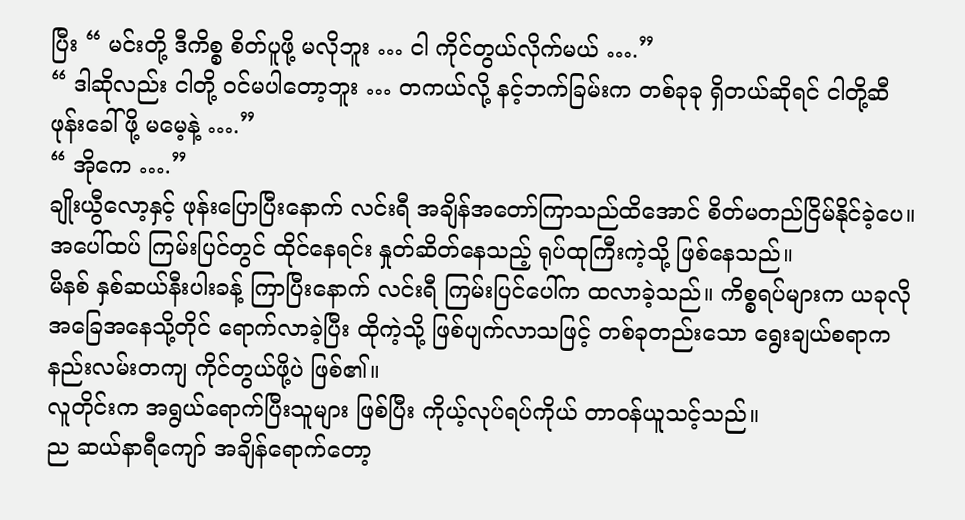ပြီး “ မင်းတို့ ဒီကိစ္စ စိတ်ပူဖို့ မလိုဘူး … ငါ ကိုင်တွယ်လိုက်မယ် ….”
“ ဒါဆိုလည်း ငါတို့ ဝင်မပါတော့ဘူး … တကယ်လို့ နင့်ဘက်ခြမ်းက တစ်ခုခု ရှိတယ်ဆိုရင် ငါတို့ဆီ ဖုန်းခေါ်ဖို့ မမေ့နဲ့ ….”
“ အိုကေ ….”
ချိုးယွီလော့နှင့် ဖုန်းပြောပြီးနောက် လင်းရီ အချိန်အတော်ကြာသည်ထိအောင် စိတ်မတည်ငြိမ်နိုင်ခဲ့ပေ။
အပေါ်ထပ် ကြမ်းပြင်တွင် ထိုင်နေရင်း နှုတ်ဆိတ်နေသည့် ရုပ်ထုကြီးကဲ့သို့ ဖြစ်နေသည်။
မိနစ် နှစ်ဆယ်နီးပါးခန့် ကြာပြီးနောက် လင်းရီ ကြမ်းပြင်ပေါ်က ထလာခဲ့သည်။ ကိစ္စရပ်များက ယခုလို အခြေအနေသို့တိုင် ရောက်လာခဲ့ပြီး ထိုကဲ့သို့ ဖြစ်ပျက်လာသဖြင့် တစ်ခုတည်းသော ရွေးချယ်စရာက နည်းလမ်းတကျ ကိုင်တွယ်ဖို့ပဲ ဖြစ်၏။
လူတိုင်းက အရွယ်ရောက်ပြီးသူများ ဖြစ်ပြီး ကိုယ့်လုပ်ရပ်ကိုယ် တာဝန်ယူသင့်သည်။
ည ဆယ်နာရီကျော် အချိန်ရောက်တော့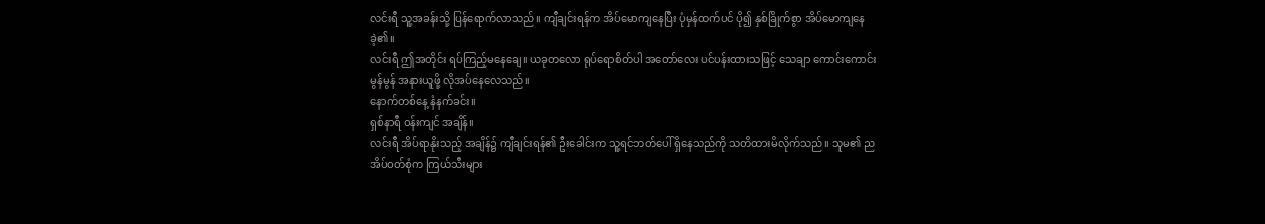လင်းရီ သူ့အခန်းသို့ ပြန်ရောက်လာသည်။ ကျီချင်းရန်က အိပ်မောကျနေပြီး ပုံမှန်ထက်ပင် ပို၍ နှစ်ခြိုက်စွာ အိပ်မောကျနေခဲ့၏။
လင်းရီ ဤအတိုင်း ရပ်ကြည့်မနေချေ။ ယခုတလော ရုပ်ရောစိတ်ပါ အတော်လေး ပင်ပန်းထားသဖြင့် သေချာ ကောင်းကောင်းမွန်မွန် အနားယူဖို့ လိုအပ်နေလေသည်။
နောက်တစ်နေ့ နံနက်ခင်း။
ရှစ်နာရီ ဝန်းကျင် အချိန်။
လင်းရီ အိပ်ရာနိုးသည့် အချိန်၌ ကျီချင်းရန်၏ ဦးခေါင်းက သူ့ရင်ဘတ်ပေါ် ရှိနေသည်ကို သတိထားမိလိုက်သည်။ သူမ၏ ညအိပ်ဝတ်စုံက ကြယ်သီးများ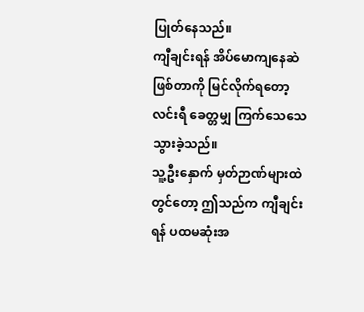ပြုတ်နေသည်။
ကျီချင်းရန် အိပ်မောကျနေဆဲ ဖြစ်တာကို မြင်လိုက်ရတော့ လင်းရီ ခေတ္တမျှ ကြက်သေသေသွားခဲ့သည်။
သူ့ဦးနှောက် မှတ်ဉာဏ်များထဲတွင်တော့ ဤသည်က ကျီချင်းရန် ပထမဆုံးအ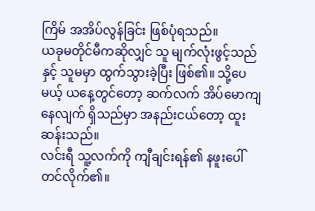ကြိမ် အအိပ်လွန်ခြင်း ဖြစ်ပုံရသည်။
ယခုမတိုင်မီကဆိုလျှင် သူ မျက်လုံးဖွင့်သည်နှင့် သူမမှာ ထွက်သွားခဲ့ပြီး ဖြစ်၏။ သို့ပေမယ့် ယနေ့တွင်တော့ ဆက်လက် အိပ်မောကျနေလျက် ရှိသည်မှာ အနည်းငယ်တော့ ထူးဆန်းသည်။
လင်းရီ သူ့လက်ကို ကျီချင်းရန်၏ နဖူးပေါ်တင်လိုက်၏။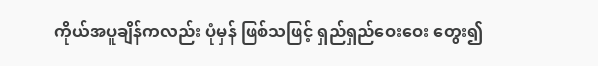ကိုယ်အပူချိန်ကလည်း ပုံမှန် ဖြစ်သဖြင့် ရှည်ရှည်ဝေးဝေး တွေး၍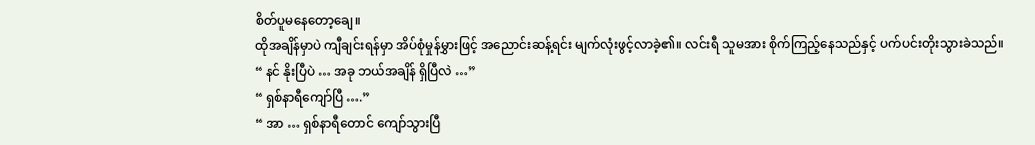စိတ်ပူမနေတော့ချေ။
ထိုအချိန်မှာပဲ ကျီချင်းရန်မှာ အိပ်စုံမှုန်မွှားဖြင့် အညောင်းဆန့်ရင်း မျက်လုံးဖွင့်လာခဲ့၏။ လင်းရီ သူမအား စိုက်ကြည့်နေသည်နှင့် ပက်ပင်းတိုးသွားခဲသည်။
“ နင် နိုးပြီပဲ … အခု ဘယ်အချိန် ရှိပြီလဲ …”
“ ရှစ်နာရီကျော်ပြီ ….”
“ အာ … ရှစ်နာရီတောင် ကျော်သွားပြီ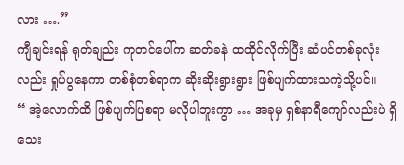လား ….”
ကျီချင်းရန် ရုတ်ချည်း ကုတင်ပေါ်က ဆတ်ခနဲ ထထိုင်လိုက်ပြီး ဆံပင်တစ်ခုလုံးလည်း ရှုပ်ပွနေကာ တစ်စုံတစ်ရာက ဆိုးဆိုးရွားရွား ဖြစ်ပျက်ထားသကဲ့သို့ပင်။
“ အဲ့လောက်ထိ ဖြစ်ပျက်ပြစရာ မလိုပါဘူးကွာ … အခုမှ ရှစ်နာရီကျော်လည်းပဲ ရှိသေး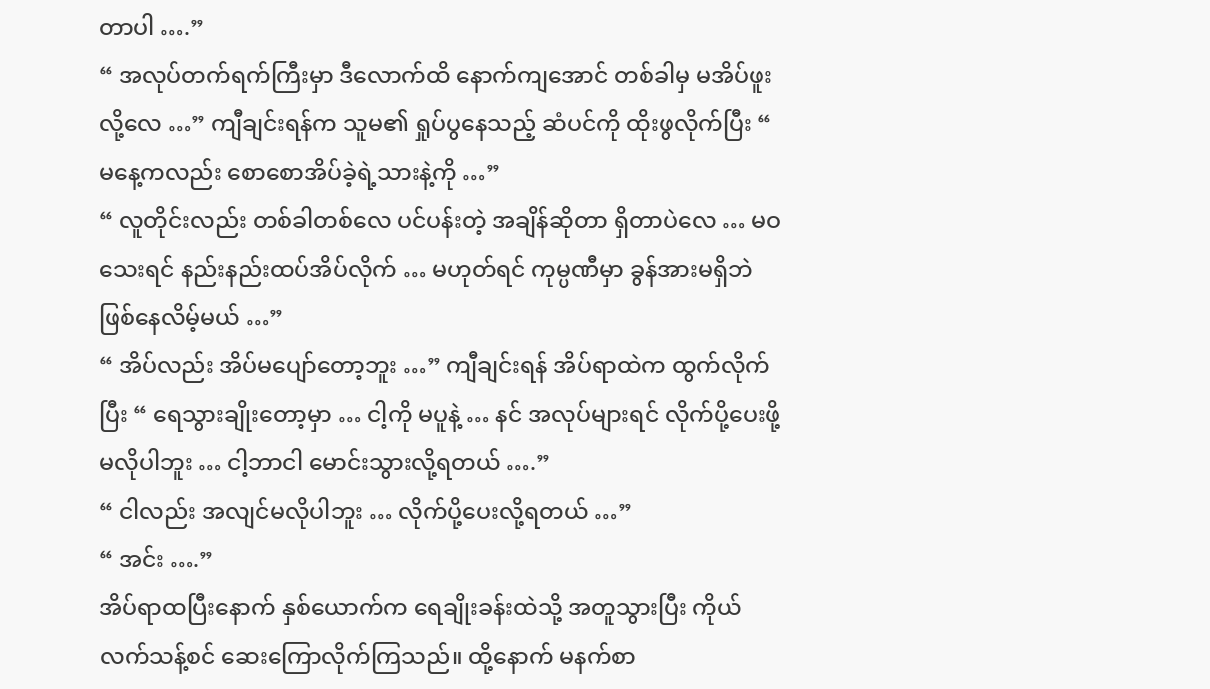တာပါ ….”
“ အလုပ်တက်ရက်ကြီးမှာ ဒီလောက်ထိ နောက်ကျအောင် တစ်ခါမှ မအိပ်ဖူးလို့လေ …” ကျီချင်းရန်က သူမ၏ ရှုပ်ပွနေသည့် ဆံပင်ကို ထိုးဖွလိုက်ပြီး “ မနေ့ကလည်း စောစောအိပ်ခဲ့ရဲ့သားနဲ့ကို …”
“ လူတိုင်းလည်း တစ်ခါတစ်လေ ပင်ပန်းတဲ့ အချိန်ဆိုတာ ရှိတာပဲလေ … မဝသေးရင် နည်းနည်းထပ်အိပ်လိုက် … မဟုတ်ရင် ကုမ္ပဏီမှာ ခွန်အားမရှိဘဲ ဖြစ်နေလိမ့်မယ် …”
“ အိပ်လည်း အိပ်မပျော်တော့ဘူး …” ကျီချင်းရန် အိပ်ရာထဲက ထွက်လိုက်ပြီး “ ရေသွားချိုးတော့မှာ … ငါ့ကို မပူနဲ့ … နင် အလုပ်များရင် လိုက်ပို့ပေးဖို့ မလိုပါဘူး … ငါ့ဘာငါ မောင်းသွားလို့ရတယ် ….”
“ ငါလည်း အလျင်မလိုပါဘူး … လိုက်ပို့ပေးလို့ရတယ် …”
“ အင်း ….”
အိပ်ရာထပြီးနောက် နှစ်ယောက်က ရေချိုးခန်းထဲသို့ အတူသွားပြီး ကိုယ်လက်သန့်စင် ဆေးကြောလိုက်ကြသည်။ ထို့နောက် မနက်စာ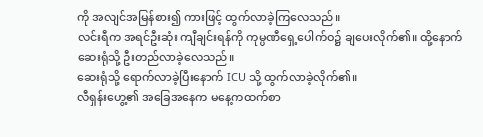ကို အလျင်အမြန်စား၍ ကားဖြင့် ထွက်လာခဲ့ကြလေသည်။
လင်းရီက အရင်ဦးဆုံး ကျီချင်းရန်ကို ကုမ္ပဏီရှေ့ပေါက်ဝ၌ ချပေးလိုက်၏။ ထို့နောက် ဆေးရုံသို့ ဦးတည်လာခဲ့လေသည်။
ဆေးရုံသို့ ရောက်လာခဲ့ပြီးနောက် ICU သို့ ထွက်လာခဲ့လိုက်၏။
လီရှန်းဟွေ့၏ အခြေအနေက မနေ့ကထက်စာ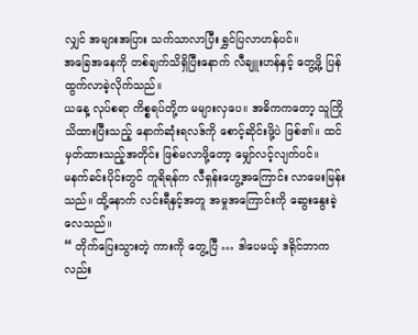လျှင် အများအပြား သက်သာလာပြီး ရွှင်ပြလာဟန်ပင်။
အခြေအနေကို တစ်ချက်သိရှိပြီးနောက် လီချူးဟန်နှင့် တွေ့ဖို့ ပြန်ထွက်လာခဲ့လိုက်သည်။
ယနေ့ လုပ်စရာ ကိစ္စရပ်တို့က မများလှပေ။ အဓိကကတော့ သူကြိုသိထားပြီးသည့် နောက်ဆုံးရလဒ်ကို စောင့်ဆိုင်းဖို့ပဲ ဖြစ်၏။ ထင်မှတ်ထားသည့်အတိုင်း ဖြစ်မလာဖို့တော့ မျှော်လင့်လျက်ပင်။
မနက်ခင်းပိုင်းတွင် ကူရိရန်က လီရှန်းဟွေ့အကြောင်း လာမေးမြန်းသည်။ ထို့နောက် လင်းရီနှင့်အတူ အမှုအကြောင်းကို ဆွေးနွေးခဲ့လေသည်။
“ တိုက်ပြေးသွားတဲ့ ကားကို တွေ့ပြီ … ဒါပေမယ့် ဒရိုင်ဘာကလည်း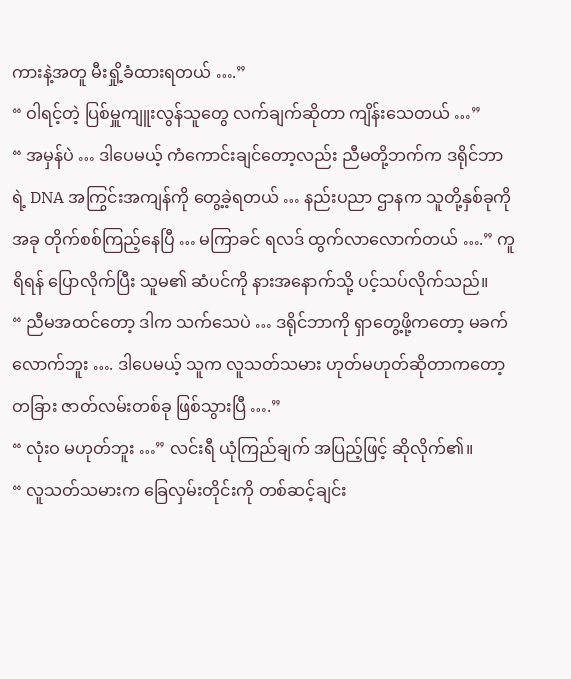ကားနဲ့အတူ မီးရှို့ခံထားရတယ် ….”
“ ဝါရင့်တဲ့ ပြစ်မှူကျူးလွန်သူတွေ လက်ချက်ဆိုတာ ကျိန်းသေတယ် …”
“ အမှန်ပဲ … ဒါပေမယ့် ကံကောင်းချင်တော့လည်း ညီမတို့ဘက်က ဒရိုင်ဘာရဲ့ DNA အကြွင်းအကျန်ကို တွေ့ခဲ့ရတယ် … နည်းပညာ ဌာနက သူတို့နှစ်ခုကို အခု တိုက်စစ်ကြည့်နေပြီ … မကြာခင် ရလဒ် ထွက်လာလောက်တယ် ….” ကူရိရန် ပြောလိုက်ပြီး သူမ၏ ဆံပင်ကို နားအနောက်သို့ ပင့်သပ်လိုက်သည်။
“ ညီမအထင်တော့ ဒါက သက်သေပဲ … ဒရိုင်ဘာကို ရှာတွေ့ဖို့ကတော့ မခက်လောက်ဘူး …. ဒါပေမယ့် သူက လူသတ်သမား ဟုတ်မဟုတ်ဆိုတာကတော့ တခြား ဇာတ်လမ်းတစ်ခု ဖြစ်သွားပြီ ….”
“ လုံးဝ မဟုတ်ဘူး …” လင်းရီ ယုံကြည်ချက် အပြည့်ဖြင့် ဆိုလိုက်၏။
“ လူသတ်သမားက ခြေလှမ်းတိုင်းကို တစ်ဆင့်ချင်း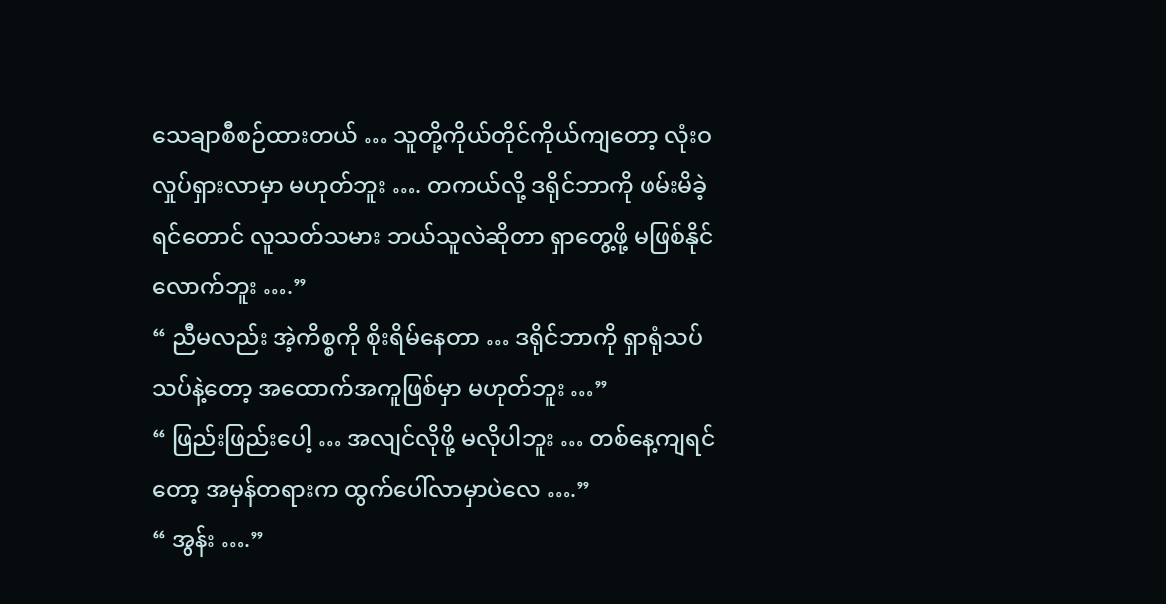သေချာစီစဉ်ထားတယ် … သူတို့ကိုယ်တိုင်ကိုယ်ကျတော့ လုံးဝ လှုပ်ရှားလာမှာ မဟုတ်ဘူး …. တကယ်လို့ ဒရိုင်ဘာကို ဖမ်းမိခဲ့ရင်တောင် လူသတ်သမား ဘယ်သူလဲဆိုတာ ရှာတွေ့ဖို့ မဖြစ်နိုင်လောက်ဘူး ….”
“ ညီမလည်း အဲ့ကိစ္စကို စိုးရိမ်နေတာ … ဒရိုင်ဘာကို ရှာရုံသပ်သပ်နဲ့တော့ အထောက်အကူဖြစ်မှာ မဟုတ်ဘူး …”
“ ဖြည်းဖြည်းပေါ့ … အလျင်လိုဖို့ မလိုပါဘူး … တစ်နေ့ကျရင်တော့ အမှန်တရားက ထွက်ပေါ်လာမှာပဲလေ ….”
“ အွန်း ….”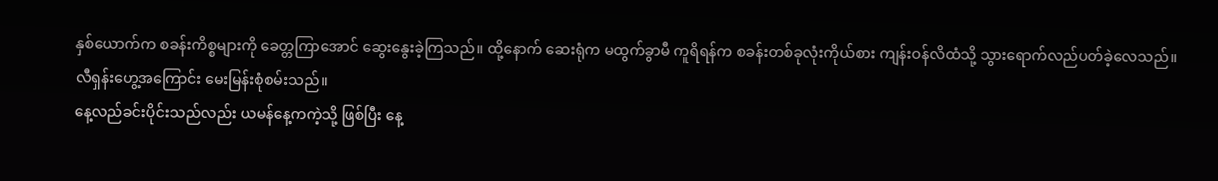နှစ်ယောက်က စခန်းကိစ္စများကို ခေတ္တကြာအောင် ဆွေးနွေးခဲ့ကြသည်။ ထို့နောက် ဆေးရုံက မထွက်ခွာမီ ကူရိရန်က စခန်းတစ်ခုလုံးကိုယ်စား ကျန်းဝန်လိထံသို့ သွားရောက်လည်ပတ်ခဲ့လေသည်။
လီရှန်းဟွေ့အကြောင်း မေးမြန်းစုံစမ်းသည်။
နေ့လည်ခင်းပိုင်းသည်လည်း ယမန်နေ့ကကဲ့သို့ ဖြစ်ပြီး နေ့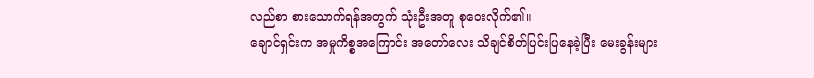လည်စာ စားသောက်ရန်အတွက် သုံးဦးအတူ စုဝေးလိုက်၏။
ချောင်ရှင်းက အမှုကိစ္စအကြောင်း အတော်လေး သိချင်စိတ်ပြင်းပြနေခဲ့ပြီး မေးခွန်းများ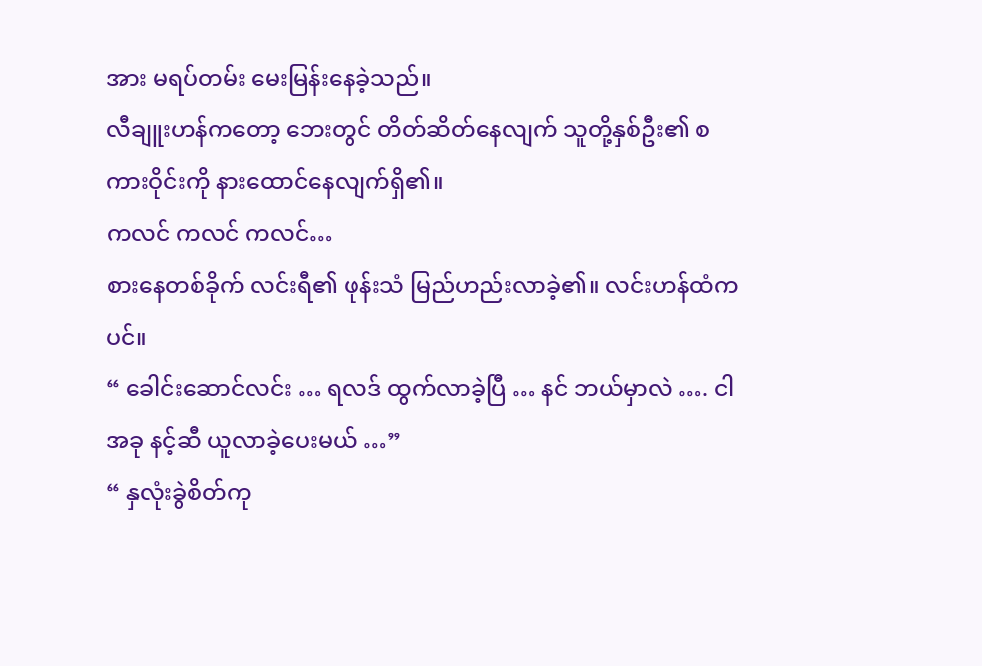အား မရပ်တမ်း မေးမြန်းနေခဲ့သည်။
လီချူးဟန်ကတော့ ဘေးတွင် တိတ်ဆိတ်နေလျက် သူတို့နှစ်ဦး၏ စကားဝိုင်းကို နားထောင်နေလျက်ရှိ၏။
ကလင် ကလင် ကလင်…
စားနေတစ်ခိုက် လင်းရီ၏ ဖုန်းသံ မြည်ဟည်းလာခဲ့၏။ လင်းဟန်ထံကပင်။
“ ခေါင်းဆောင်လင်း … ရလဒ် ထွက်လာခဲ့ပြီ … နင် ဘယ်မှာလဲ …. ငါ အခု နင့်ဆီ ယူလာခဲ့ပေးမယ် …”
“ နှလုံးခွဲစိတ်ကု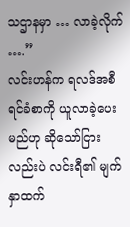သဌာနမှာ … လာခဲ့လိုက် ….”
လင်းဟန်က ရလဒ်အစီရင်ခံစာကို ယူလာခဲ့ပေးမည်ဟု ဆိုသော်ငြားလည်းပဲ လင်းရီ၏ မျက်နှာထက်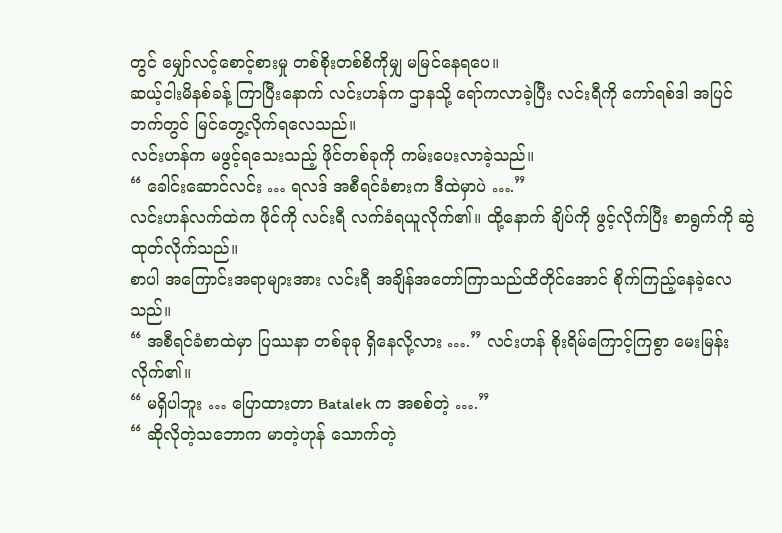တွင် မျှော်လင့်စောင့်စားမှု တစ်စိုးတစ်စိကိုမျှ မမြင်နေရပေ။
ဆယ့်ငါးမိနစ်ခန့် ကြာပြီးနောက် လင်းဟန်က ဌာနသို့ ရော်ကလာခဲ့ပြီး လင်းရီကို ကော်ရစ်ဒါ အပြင်ဘက်တွင် မြင်တွေ့လိုက်ရလေသည်။
လင်းဟန်က မဖွင့်ရသေးသည့် ဖိုင်တစ်ခုကို ကမ်းပေးလာခဲ့သည်။
“ ခေါင်းဆောင်လင်း … ရလဒ် အစီရင်ခံစားက ဒီထဲမှာပဲ ….”
လင်းဟန်လက်ထဲက ဖိုင်ကို လင်းရီ လက်ခံရယူလိုက်၏။ ထို့နောက် ချိပ်ကို ဖွင့်လိုက်ပြီး စာရွက်ကို ဆွဲထုတ်လိုက်သည်။
စာပါ အကြောင်းအရာများအား လင်းရီ အချိန်အတော်ကြာသည်ထိတိုင်အောင် စိုက်ကြည့်နေခဲ့လေသည်။
“ အစီရင်ခံစာထဲမှာ ပြဿနာ တစ်ခုခု ရှိနေလို့လား ….” လင်းဟန် စိုးရိမ်ကြောင့်ကြစွာ မေးမြန်းလိုက်၏။
“ မရှိပါဘူး … ပြောထားတာ Batalek က အစစ်တဲ့ ….”
“ ဆိုလိုတဲ့သဘောက မာတဲ့ဟုန် သောက်တဲ့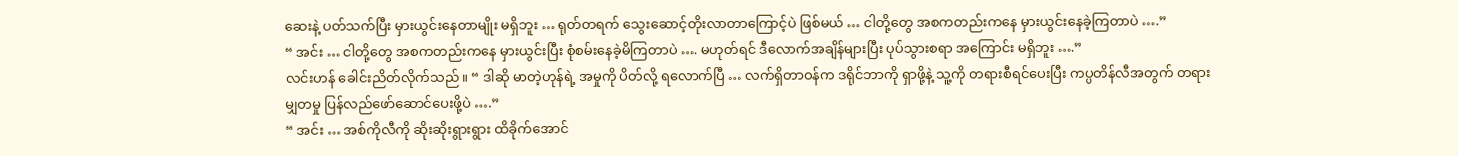ဆေးနဲ့ ပတ်သက်ပြီး မှားယွင်းနေတာမျိုး မရှိဘူး … ရုတ်တရက် သွေးဆောင့်တိုးလာတာကြောင့်ပဲ ဖြစ်မယ် … ငါတို့တွေ အစကတည်းကနေ မှားယွင်းနေခဲ့ကြတာပဲ ….”
“ အင်း … ငါတို့တွေ အစကတည်းကနေ မှားယွင်းပြီး စုံစမ်းနေခဲ့မိကြတာပဲ …. မဟုတ်ရင် ဒီလောက်အချိန်များပြီး ပုပ်သွားစရာ အကြောင်း မရှိဘူး ….”
လင်းဟန် ခေါင်းညိတ်လိုက်သည်။ “ ဒါဆို မာတဲ့ဟုန်ရဲ့ အမှုကို ပိတ်လို့ ရလောက်ပြီ … လက်ရှိတာဝန်က ဒရိုင်ဘာကို ရှာဖို့နဲ့ သူ့ကို တရားစီရင်ပေးပြီး ကပ္ပတိန်လီအတွက် တရားမျှတမှု ပြန်လည်ဖော်ဆောင်ပေးဖို့ပဲ ….”
“ အင်း … အစ်ကိုလီကို ဆိုးဆိုးရွားရွား ထိခိုက်အောင်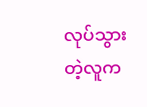လုပ်သွားတဲ့လူက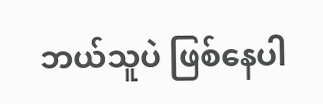ဘယ်သူပဲ ဖြစ်နေပါ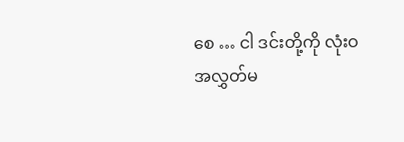စေ … ငါ ဒင်းတို့ကို လုံးဝ အလွှတ်မ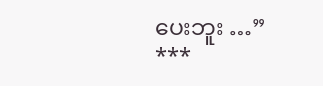ပေးဘူး …”
***